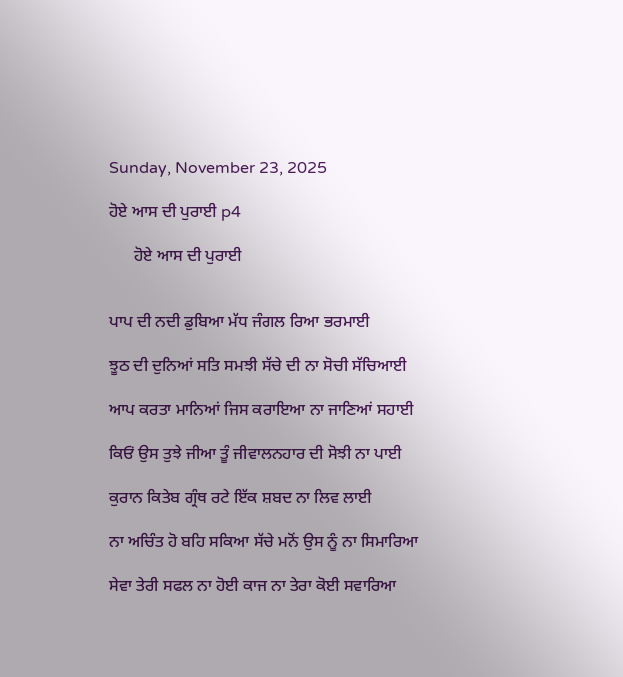Sunday, November 23, 2025

ਹੋਏ ਆਸ ਦੀ ਪੁਰਾਈ p4

      ਹੋਏ ਆਸ ਦੀ ਪੁਰਾਈ


ਪਾਪ ਦੀ ਨਦੀ ਡੁਬਿਆ ਮੱਧ ਜੰਗਲ ਰਿਆ ਭਰਮਾਈ

ਝੂਠ ਦੀ ਦੁਨਿਆਂ ਸਤਿ ਸਮਝੀ ਸੱਚੇ ਦੀ ਨਾ ਸੋਚੀ ਸੱਚਿਆਈ

ਆਪ ਕਰਤਾ ਮਾਨਿਆਂ ਜਿਸ ਕਰਾਇਆ ਨਾ ਜਾਣਿਆਂ ਸਹਾਈ

ਕਿਓਂ ਉਸ ਤੁਝੇ ਜੀਆ ਤੂੰ ਜੀਵਾਲਨਹਾਰ ਦੀ ਸੋਝੀ ਨਾ ਪਾਈ

ਕੁਰਾਨ ਕਿਤੇਬ ਗ੍ਰੰਥ ਰਟੇ ਇੱਕ ਸ਼ਬਦ ਨਾ ਲਿਵ ਲਾਈ

ਨਾ ਅਚਿੰਤ ਹੋ ਬਹਿ ਸਕਿਆ ਸੱਚੇ ਮਨੋਂ ਉਸ ਨੂੰ ਨਾ ਸਿਮਾਰਿਆ

ਸੇਵਾ ਤੇਰੀ ਸਫਲ ਨਾ ਹੋਈ ਕਾਜ ਨਾ ਤੇਰਾ ਕੋਈ ਸਵਾਰਿਆ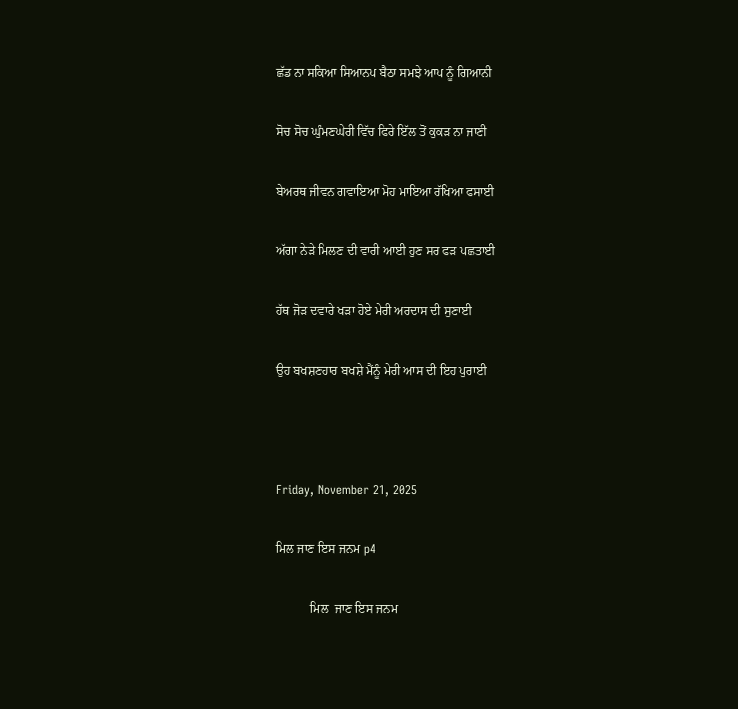ਛੱਡ ਨਾ ਸਕਿਆ ਸਿਆਨਪ ਬੈਠਾ ਸਮਝੇ ਆਪ ਨੂੰ ਗਿਆਨੀ

ਸੋਚ ਸੋਚ ਘੁੰਮਣਘੇਰੀ ਵਿੱਚ ਫਿਰੇ ਇੱਲ ਤੋਂ ਕੁਕੜ ਨਾ ਜਾਣੀ

ਬੇਅਰਥ ਜੀਵਨ ਗਵਾਇਆ ਮੋਹ ਮਾਇਆ ਰੱਖਿਆ ਫਸਾਈ

ਅੱਗਾ ਨੇੜੇ ਮਿਲਣ ਦੀ ਵਾਰੀ ਆਈ ਹੁਣ ਸਰ ਫੜ ਪਛਤਾਈ

ਹੱਥ ਜੋੜ ਦਵਾਰੇ ਖੜਾ ਹੋਏ ਮੇਰੀ ਅਰਦਾਸ ਦੀ ਸੁਣਾਈ

ਉਹ ਬਖਸ਼ਣਹਾਰ ਬਖਸ਼ੇ ਮੈਂਨੂੰ ਮੇਰੀ ਆਸ ਦੀ ਇਹ ਪੁਰਾਈ



Friday, November 21, 2025

ਮਿਲ ਜਾਣ ਇਸ ਜਨਮ p4

           ਮਿਲ  ਜਾਣ ਇਸ ਜਨਮ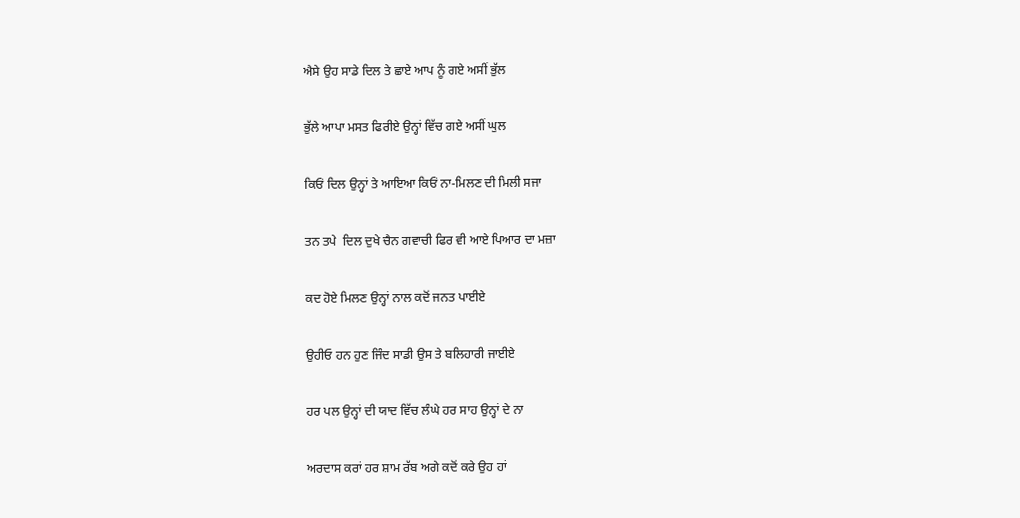ਐਸੇ ਉਹ ਸਾਡੇ ਦਿਲ ਤੇ ਛਾਏ ਆਪ ਨੂੰ ਗਏ ਅਸੀਂ ਭੁੱਲ

ਭੁੱਲੇ ਆਪਾ ਮਸਤ ਫਿਰੀਏ ਉਨ੍ਹਾਂ ਵਿੱਚ ਗਏ ਅਸੀਂ ਘੁਲ

ਕਿਓਂ ਦਿਲ ਉਨ੍ਹਾਂ ਤੇ ਆਇਆ ਕਿਓਂ ਨਾ-ਮਿਲਣ ਦੀ ਮਿਲੀ ਸਜਾ

ਤਨ ਤਪੇ  ਦਿਲ ਦੁਖੇ ਚੈਨ ਗਵਾਚੀ ਫਿਰ ਵੀ ਆਏ ਪਿਆਰ ਦਾ ਮਜ਼ਾ

ਕਦ ਹੋਏ ਮਿਲਣ ਉਨ੍ਹਾਂ ਨਾਲ ਕਦੋਂ ਜਨਤ ਪਾਈਏ

ਉਹੀਓ ਹਨ ਹੁਣ ਜਿੰਦ ਸਾਡੀ ਉਸ ਤੇ ਬਲਿਹਾਰੀ ਜਾਈਏ

ਹਰ ਪਲ ਉਨ੍ਹਾਂ ਦੀ ਯਾਦ ਵਿੱਚ ਲੰਘੇ ਹਰ ਸਾਹ ਉਨ੍ਹਾਂ ਦੇ ਨਾ

ਅਰਦਾਸ ਕਰਾਂ ਹਰ ਸ਼ਾਮ ਰੱਬ ਅਗੇ ਕਦੋਂ ਕਰੇ ਉਹ ਹਾਂ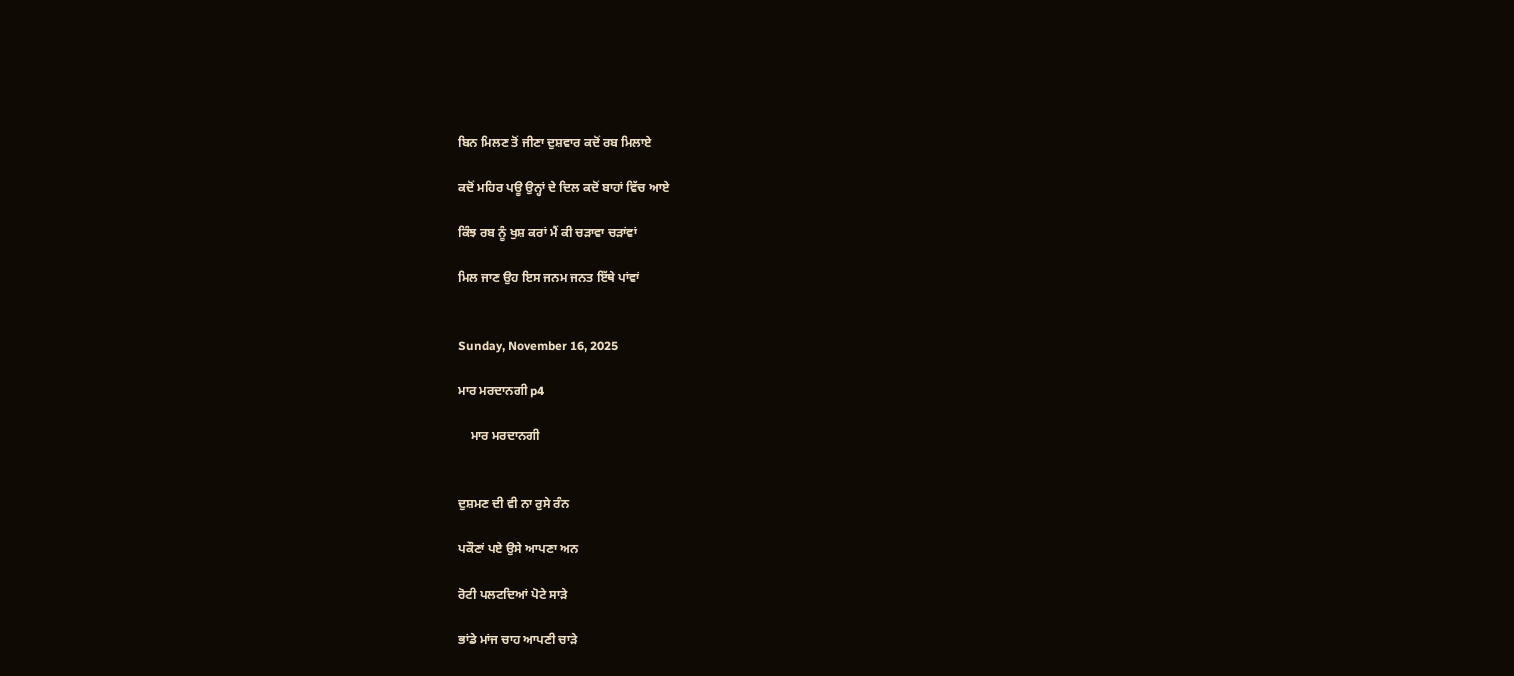ਬਿਨ ਮਿਲਣ ਤੋਂ ਜੀਣਾ ਦੁਸ਼ਵਾਰ ਕਦੋਂ ਰਬ ਮਿਲਾਏ

ਕਦੋਂ ਮਹਿਰ ਪਊ ਉਨ੍ਹਾਂ ਦੇ ਦਿਲ ਕਦੋਂ ਬਾਹਾਂ ਵਿੱਚ ਆਏ

ਕਿੰਝ ਰਬ ਨੂੰ ਖੁਸ਼ ਕਰਾਂ ਮੈਂ ਕੀ ਚੜਾਵਾ ਚੜਾਂਵਾਂ

ਮਿਲ ਜਾਣ ਉਹ ਇਸ ਜਨਮ ਜਨਤ ਇੱਥੇ ਪਾਂਵਾਂ


Sunday, November 16, 2025

ਮਾਰ ਮਰਦਾਨਗੀ p4

    ਮਾਰ ਮਰਦਾਨਗੀ


ਦੁਸ਼ਮਣ ਦੀ ਵੀ ਨਾ ਰੁਸੇ ਰੰਨ

ਪਕੌਣਾਂ ਪਏ ਉਸੇ ਆਪਣਾ ਅਨ

ਰੋਟੀ ਪਲਟਦਿਆਂ ਪੋਟੇ ਸਾੜੇ

ਭਾਂਡੇ ਮਾਂਜ ਚਾਹ ਆਪਣੀ ਚਾੜੇ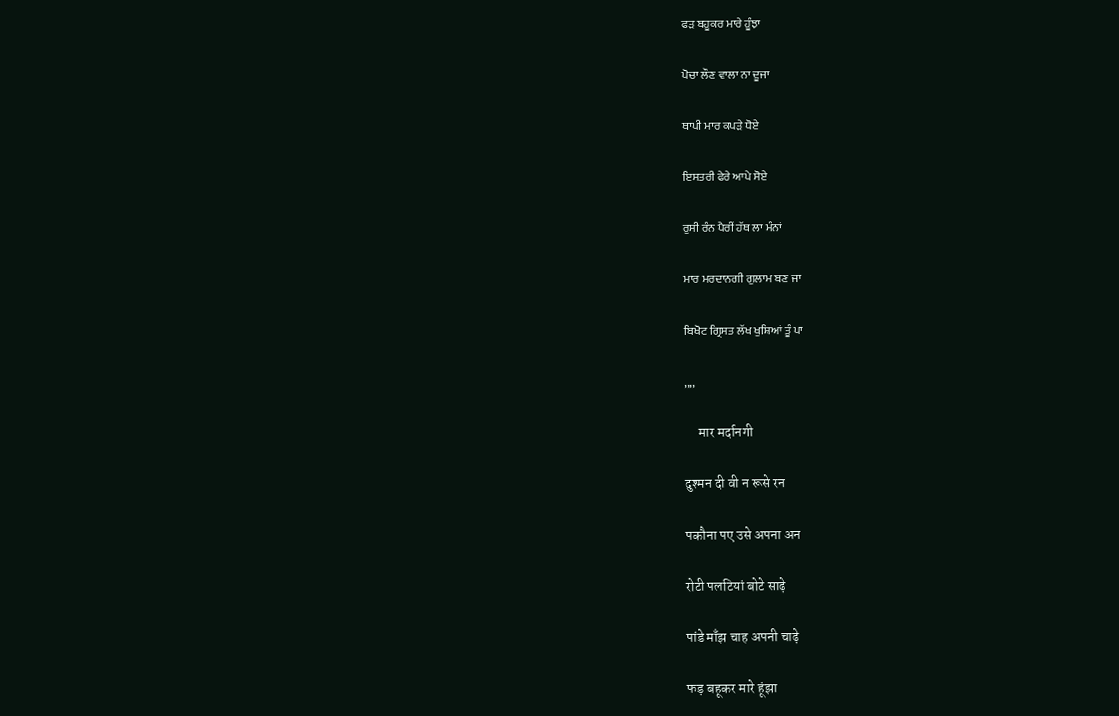ਫੜ ਬਹੂਕਰ ਮਾਰੇ ਹੂੰਝਾ

ਪੋਚਾ ਲੌਣ ਵਾਲਾ ਨਾ ਦੂਜਾ

ਥਾਪੀ ਮਾਰ ਕਪੜੇ ਧੋਏ

ਇਸਤਰੀ ਫੇਰੇ ਆਪੇ ਸੋਏ

ਰੁਸੀ ਰੰਨ ਪੈਰੀਂ ਹੱਥ ਲਾ ਮੰਨਾਂ

ਮਾਰ ਮਰਦਾਨਗੀ ਗੁਲਾਮ ਬਣ ਜਾ

ਬਿਖੋਟ ਗ੍ਰਿਸਤ ਲੱਖ ਖੁਸ਼ਿਆਂ ਤੂੰ ਪਾ

,,,,

     मार मर्दानगी

दुश्मन दी वी न रूसे रन

पकौना पए उसे अपना अन

रोटी पलटियां बोटे साढ़े

पांडे माँझ चाह अपनी चाढ़े

फड़ बहूकर मारे हूंझा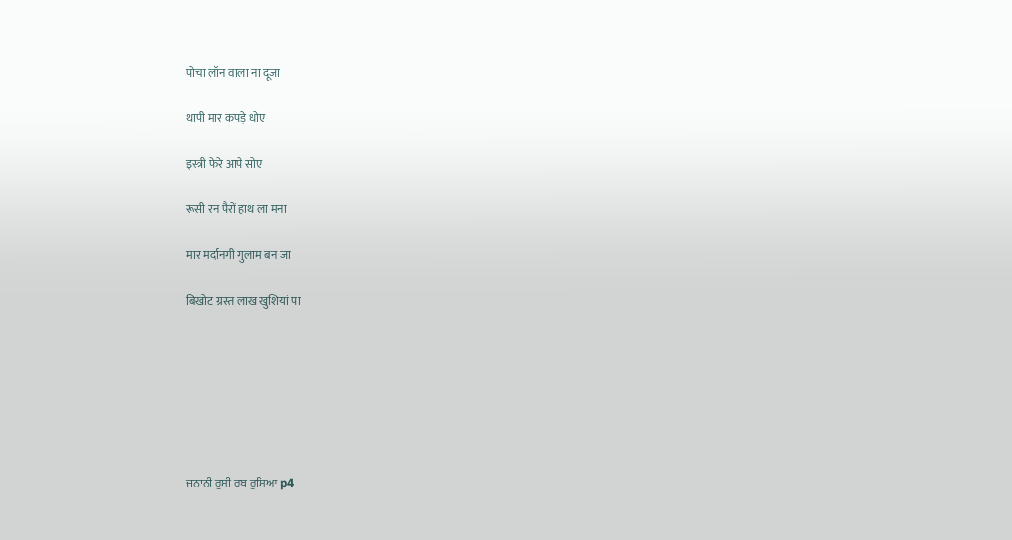पोचा लॉन वाला ना दूजा

थापी मार कपड़े धोए

इस्त्री फेरे आपे सोए

रूसी रन पैरों हाथ ला मना

मार मर्दानगी गुलाम बन जा

बिखोट ग्रस्त लाख खुशियां पा







ਜਨਾਨੀ ਰੁਸੀ ਰਬ ਰੁਸਿਆ p4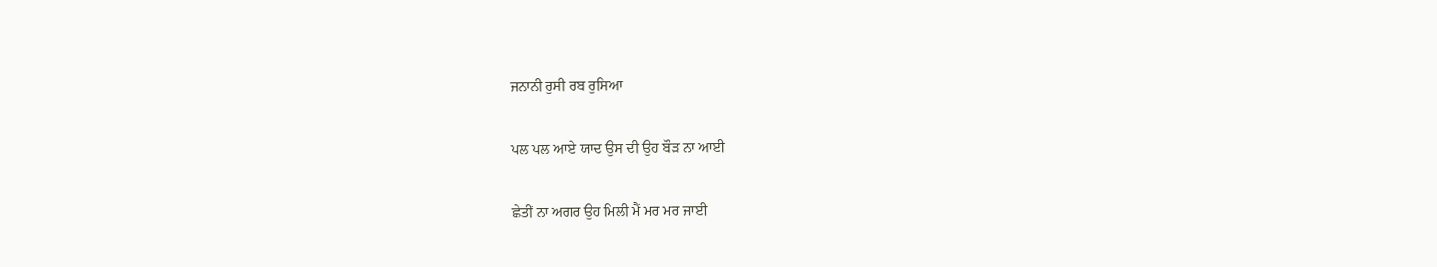ਜਨਾਨੀ ਰੁਸੀ ਰਬ ਰੁਸਿਆ

ਪਲ ਪਲ ਆਏ ਯਾਦ ਉਸ ਦੀ ਉਹ ਬੌੜ ਨਾ ਆਈ

ਛੇਤੀਂ ਨਾ ਅਗਰ ਉਹ ਮਿਲੀ ਮੈਂ ਮਰ ਮਰ ਜਾਈ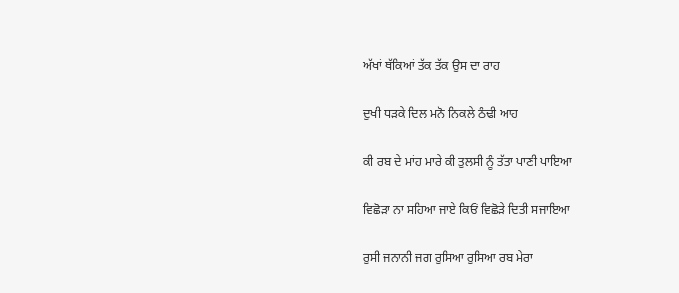ਅੱਖਾਂ ਥੱਕਿਆਂ ਤੱਕ ਤੱਕ ਉਸ ਦਾ ਰਾਹ

ਦੁਖੀ ਧੜਕੇ ਦਿਲ ਮਨੋ ਨਿਕਲੇ ਠੰਢੀ ਆਹ

ਕੀ ਰਬ ਦੇ ਮਾਂਹ ਮਾਰੇ ਕੀ ਤੁਲਸੀ ਨੂੰ ਤੱਤਾ ਪਾਣੀ ਪਾਇਆ

ਵਿਛੋੜਾ ਨਾ ਸਹਿਆ ਜਾਏ ਕਿਓਂ ਵਿਛੋੜੇ ਦਿਤੀ ਸਜਾਇਆ

ਰੁਸੀ ਜਨਾਨੀ ਜਗ ਰੁਸਿਆ ਰੁਸਿਆ ਰਬ ਮੇਰਾ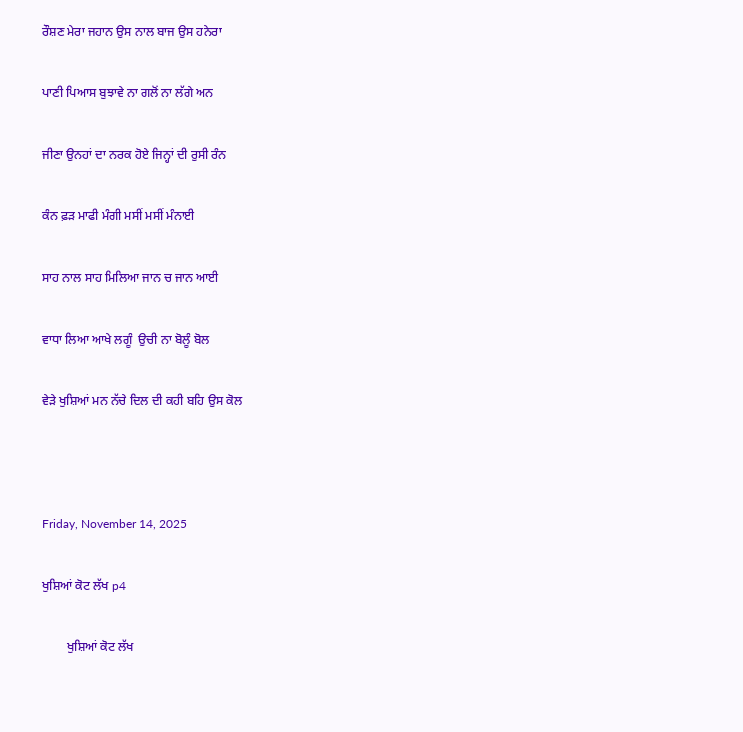ਰੌਸ਼ਣ ਮੇਰਾ ਜਹਾਨ ਉਸ ਨਾਲ ਬਾਜ ਉਸ ਹਨੇਰਾ

ਪਾਣੀ ਪਿਆਸ ਬੁਝਾਵੇ ਨਾ ਗਲੋਂ ਨਾ ਲੱਗੇ ਅਨ

ਜੀਣਾ ਉਨਹਾਂ ਦਾ ਨਰਕ ਹੋਏ ਜਿਨ੍ਹਾਂ ਦੀ ਰੁਸੀ ਰੰਨ

ਕੰਨ ਫ਼ੜ ਮਾਫੀ ਮੰਗੀ ਮਸੀਂ ਮਸੀਂ ਮੰਨਾਈ

ਸਾਹ ਨਾਲ ਸਾਹ ਮਿਲਿਆ ਜਾਨ ਚ ਜਾਨ ਆਈ

ਵਾਧਾ ਲਿਆ ਆਖੇ ਲਗੂੰ  ਉਚੀ ਨਾ ਬੋਲੂੰ ਬੋਲ

ਵੇੜੇ ਖੁਸ਼ਿਆਂ ਮਨ ਨੱਚੇ ਦਿਲ ਦੀ ਕਹੀ ਬਹਿ ਉਸ ਕੋਲ



Friday, November 14, 2025

ਖੁਸ਼ਿਆਂ ਕੋਟ ਲੱਖ p4

        ਖੁਸ਼ਿਆਂ ਕੋਟ ਲੱਖ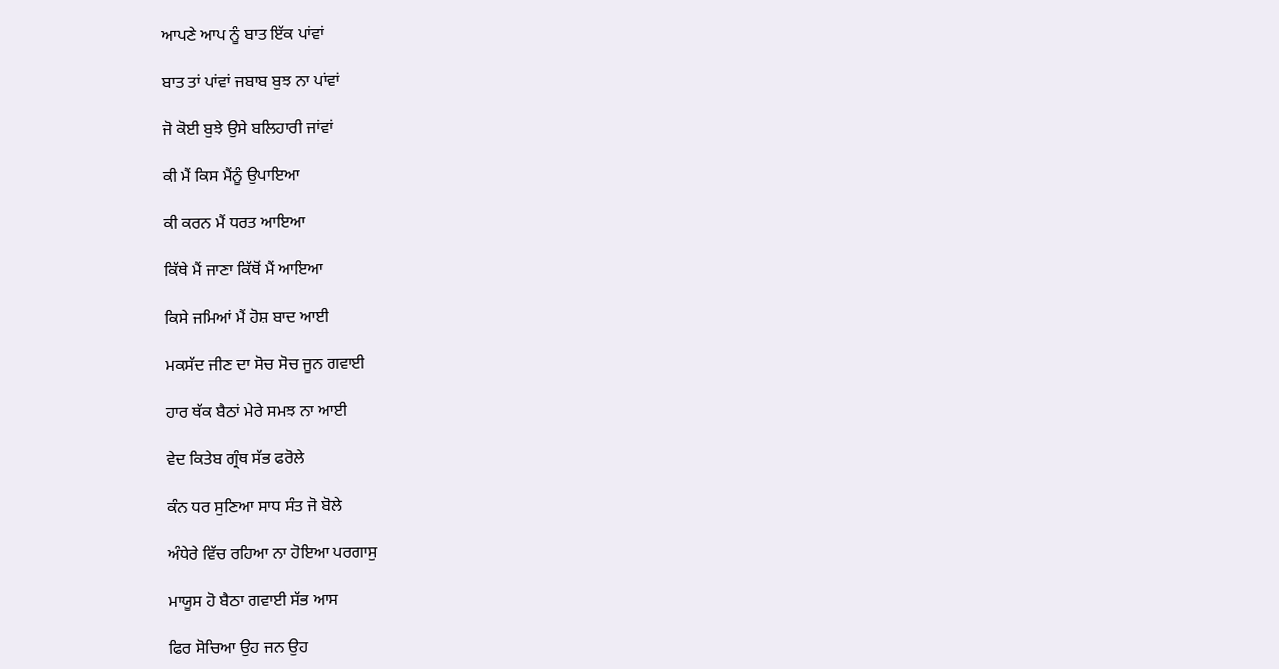ਆਪਣੇ ਆਪ ਨੂੰ ਬਾਤ ਇੱਕ ਪਾਂਵਾਂ

ਬਾਤ ਤਾਂ ਪਾਂਵਾਂ ਜਬਾਬ ਬੁਝ ਨਾ ਪਾਂਵਾਂ

ਜੋ ਕੋਈ ਬੁਝੇ ਉਸੇ ਬਲਿਹਾਰੀ ਜਾਂਵਾਂ

ਕੀ ਮੈਂ ਕਿਸ ਮੈਂਨੂੰ ਉਪਾਇਆ

ਕੀ ਕਰਨ ਮੈਂ ਧਰਤ ਆਇਆ

ਕਿੱਥੇ ਮੈਂ ਜਾਣਾ ਕਿੱਥੋਂ ਮੈਂ ਆਇਆ

ਕਿਸੇ ਜਮਿਆਂ ਮੈਂ ਹੋਸ਼ ਬਾਦ ਆਈ

ਮਕਸੱਦ ਜੀਣ ਦਾ ਸੋਚ ਸੋਚ ਜੂਨ ਗਵਾਈ

ਹਾਰ ਥੱਕ ਬੈਠਾਂ ਮੇਰੇ ਸਮਝ ਨਾ ਆਈ

ਵੇਦ ਕਿਤੇਬ ਗ੍ਰੰਥ ਸੱਭ ਫਰੋਲੇ

ਕੰਨ ਧਰ ਸੁਣਿਆ ਸਾਧ ਸੰਤ ਜੋ ਬੋਲੇ

ਅੰਧੇਰੇ ਵਿੱਚ ਰਹਿਆ ਨਾ ਹੋਇਆ ਪਰਗਾਸੁ

ਮਾਯੂਸ ਹੋ ਬੈਠਾ ਗਵਾਈ ਸੱਭ ਆਸ

ਫਿਰ ਸੋਚਿਆ ਉਹ ਜਨ ਉਹ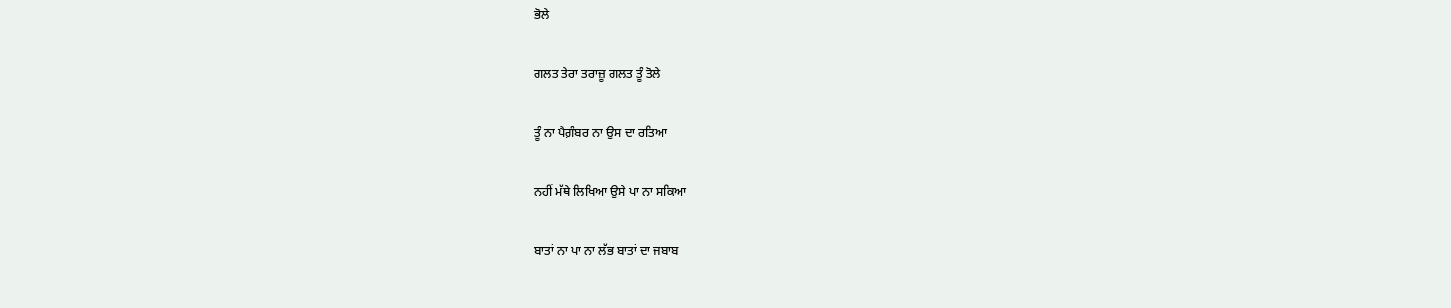ਭੋਲੇ

ਗਲਤ ਤੇਰਾ ਤਰਾਜ਼ੂ ਗਲਤ ਤੂੰ ਤੋਲੇ

ਤੂੰ ਨਾ ਪੈਗ਼ੰਬਰ ਨਾ ਉਸ ਦਾ ਰਤਿਆ

ਨਹੀਂ ਮੱਥੇ ਲਿਖਿਆ ਉਸੇ ਪਾ ਨਾ ਸਕਿਆ

ਬਾਤਾਂ ਨਾ ਪਾ ਨਾ ਲੱਭ ਬਾਤਾਂ ਦਾ ਜਬਾਬ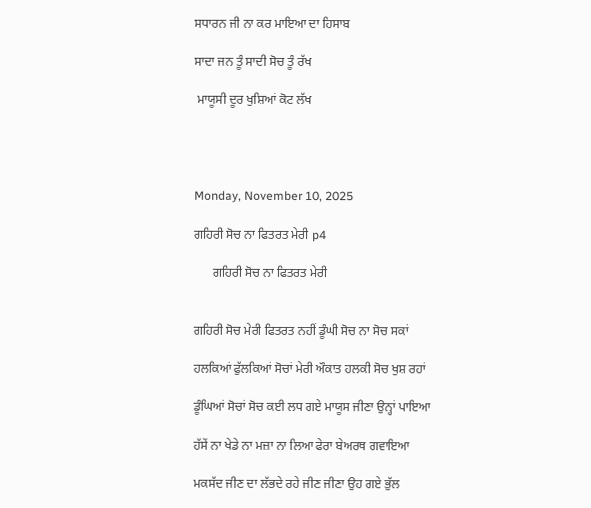ਸਧਾਰਨ ਜੀ ਨਾ ਕਰ ਮਾਇਆ ਦਾ ਹਿਸਾਬ

ਸਾਦਾ ਜਨ ਤੂੰ ਸਾਦੀ ਸੋਚ ਤੂੰ ਰੱਖ

 ਮਾਯੂਸੀ ਦੂਰ ਖੁਸ਼ਿਆਂ ਕੋਟ ਲੱਖ




Monday, November 10, 2025

ਗਹਿਰੀ ਸੋਚ ਨਾ ਫਿਤਰਤ ਮੇਰੀ p4

      ਗਹਿਰੀ ਸੋਚ ਨਾ ਫਿਤਰਤ ਮੇਰੀ


ਗਹਿਰੀ ਸੋਚ ਮੇਰੀ ਫਿਤਰਤ ਨਹੀਂ ਡੂੰਘੀ ਸੋਚ ਨਾ ਸੋਚ ਸਕਾਂ

ਹਲਕਿਆਂ ਫੁੱਲਕਿਆਂ ਸੋਚਾਂ ਮੇਰੀ ਔਕਾਤ ਹਲਕੀ ਸੋਚ ਖੁਸ਼ ਰਹਾਂ

ਡੂੰਘਿਆਂ ਸੋਚਾਂ ਸੋਚ ਕਈ ਲਧ ਗਏ ਮਾਯੂਸ ਜੀਣਾ ਉਨ੍ਹਾਂ ਪਾਇਆ

ਹੱਸੇਂ ਨਾ ਖੇਡੇ ਨਾ ਮਜ਼ਾ ਨਾ ਲਿਆ ਫੇਰਾ ਬੇਅਰਥ ਗਵਾਇਆ

ਮਕਸੱਦ ਜੀਣ ਦਾ ਲੱਭਦੇ ਰਹੇ ਜੀਣ ਜੀਣਾ ਉਹ ਗਏ ਭੁੱਲ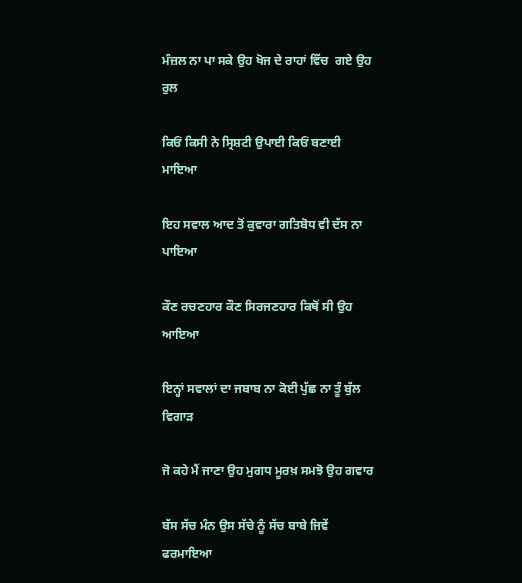ਮੰਜ਼ਲ ਨਾ ਪਾ ਸਕੇ ਉਹ ਖੋਜ ਦੇ ਰਾਹਾਂ ਵਿੱਚ  ਗਏ ਉਹ ਰੁਲ

ਕਿਓਂ ਕਿਸੀ ਨੇ ਸ੍ਰਿਸ਼ਟੀ ਉਪਾਈ ਕਿਓਂ ਬਣਾਈ ਮਾਇਆ

ਇਹ ਸਵਾਲ ਆਦ ਤੋਂ ਕੁਵਾਰਾ ਗਤਿਬੋਧ ਵੀ ਦੱਸ ਨਾ ਪਾਇਆ

ਕੌਣ ਰਚਣਹਾਰ ਕੌਣ ਸਿਰਜਣਹਾਰ ਕਿਥੋਂ ਸੀ ਉਹ ਆਇਆ

ਇਨ੍ਹਾਂ ਸਵਾਲਾਂ ਦਾ ਜਬਾਬ ਨਾ ਕੋਈ ਪੁੱਛ ਨਾ ਤੂੰ ਬੁੱਲ ਵਿਗਾੜ

ਜੋ ਕਹੇ ਮੈਂ ਜਾਣਾ ਉਹ ਮੁਗਧ ਮੂਰਖ਼ ਸਮਝੋ ਉਹ ਗਵਾਰ

ਬੱਸ ਸੱਚ ਮੰਨ ਉਸ ਸੱਚੇ ਨੂੰ ਸੱਚ ਬਾਬੇ ਜਿਵੇਂ ਫਰਮਾਇਆ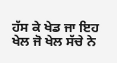ਹੱਸ ਕੇ ਖੇਡ ਜਾ ਇਹ ਖੇਲ ਜੋ ਖੇਲ ਸੱਚੇ ਨੇ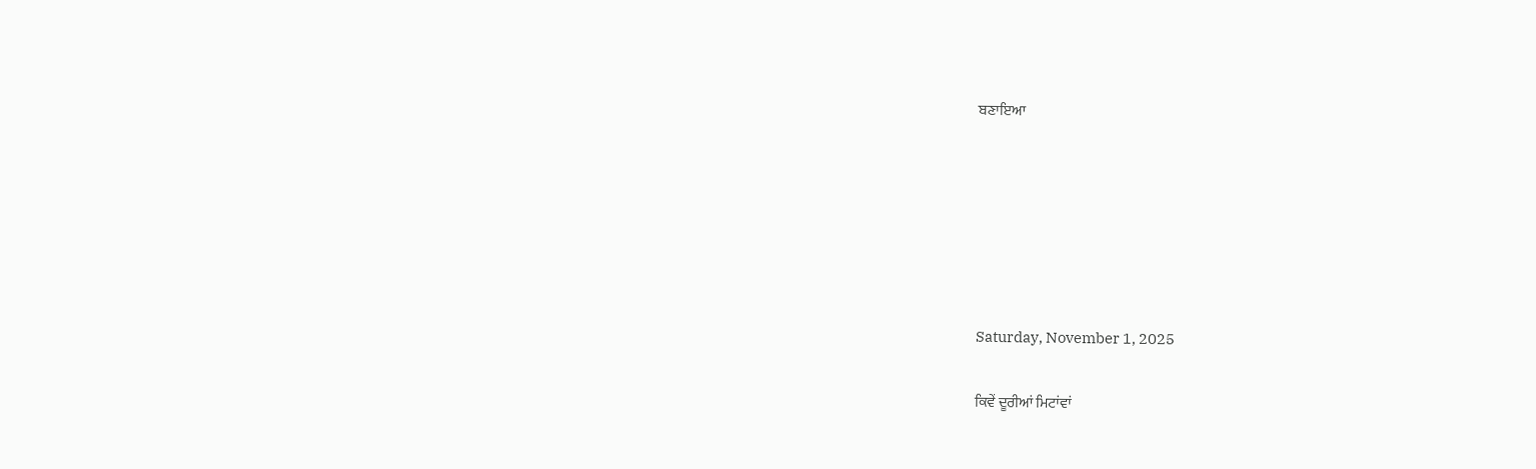ਬਣਾਇਆ






Saturday, November 1, 2025

ਕਿਵੇਂ ਦੂਰੀਆਂ ਮਿਟਾਂਵਾਂ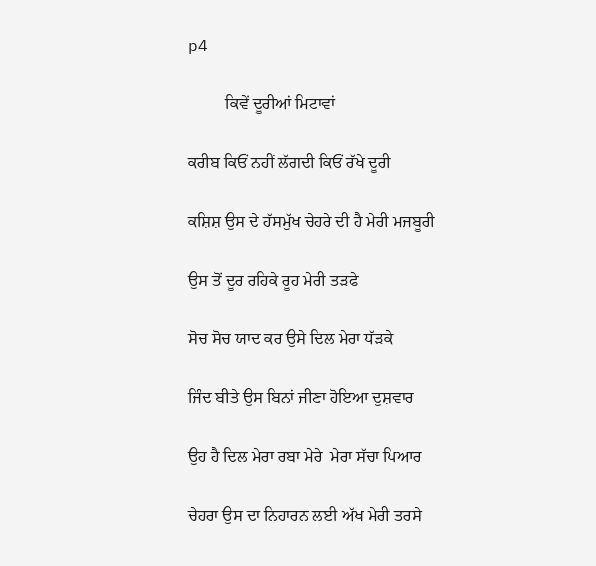p4

         ਕਿਵੇਂ ਦੂਰੀਆਂ ਮਿਟਾਵਾਂ

ਕਰੀਬ ਕਿਓਂ ਨਹੀਂ ਲੱਗਦੀ ਕਿਓਂ ਰੱਖੇ ਦੂਰੀ

ਕਸ਼ਿਸ਼ ਉਸ ਦੇ ਹੱਸਮੁੱਖ ਚੇਹਰੇ ਦੀ ਹੈ ਮੇਰੀ ਮਜਬੂਰੀ

ਉਸ ਤੋਂ ਦੂਰ ਰਹਿਕੇ ਰੂਹ ਮੇਰੀ ਤੜਫੇ

ਸੋਚ ਸੋਚ ਯਾਦ ਕਰ ਉਸੇ ਦਿਲ ਮੇਰਾ ਧੱੜਕੇ

ਜਿੰਦ ਬੀਤੇ ਉਸ ਬਿਨਾਂ ਜੀਣਾ ਹੋਇਆ ਦੁਸ਼ਵਾਰ

ਉਹ ਹੈ ਦਿਲ ਮੇਰਾ ਰਬਾ ਮੇਰੇ  ਮੇਰਾ ਸੱਚਾ ਪਿਆਰ

ਚੇਹਰਾ ਉਸ ਦਾ ਨਿਹਾਰਨ ਲਈ ਅੱਖ ਮੇਰੀ ਤਰਸੇ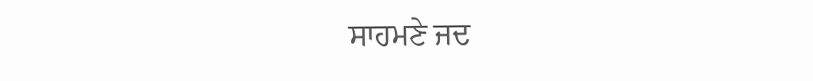ਸਾਹਮਣੇ ਜਦ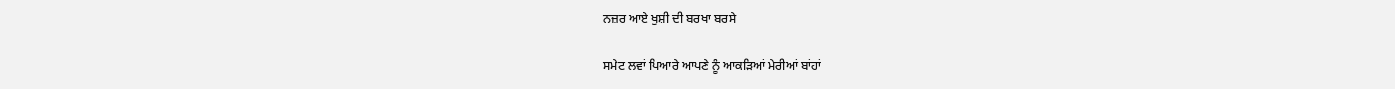ਨਜ਼ਰ ਆਏ ਖੁਸ਼ੀ ਦੀ ਬਰਖਾ ਬਰਸੇ

ਸਮੇਟ ਲਵਾਂ ਪਿਆਰੇ ਆਪਣੇ ਨੂੰ ਆਕੜਿਆਂ ਮੇਰੀਆਂ ਬਾਂਹਾਂ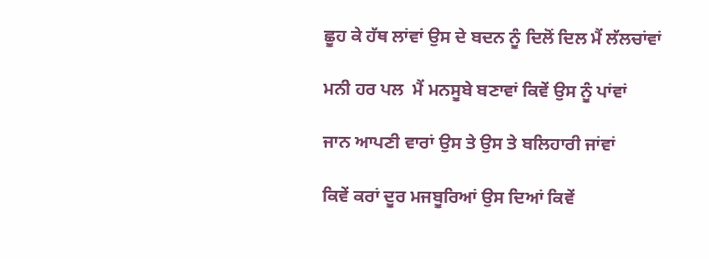ਛੂਹ ਕੇ ਹੱਥ ਲਾਂਵਾਂ ਉਸ ਦੇ ਬਦਨ ਨੂੰ ਦਿਲੋਂ ਦਿਲ ਮੈਂ ਲੱਲਚਾਂਵਾਂ

ਮਨੀ ਹਰ ਪਲ  ਮੈਂ ਮਨਸੂਬੇ ਬਣਾਵਾਂ ਕਿਵੇਂ ਉਸ ਨੂੰ ਪਾਂਵਾਂ

ਜਾਨ ਆਪਣੀ ਵਾਰਾਂ ਉਸ ਤੇ ਉਸ ਤੇ ਬਲਿਹਾਰੀ ਜਾਂਵਾਂ

ਕਿਵੇਂ ਕਰਾਂ ਦੂਰ ਮਜਬੂਰਿਆਂ ਉਸ ਦਿਆਂ ਕਿਵੇਂ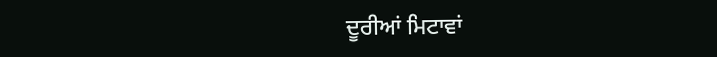ਦੂਰੀਆਂ ਮਿਟਾਵਾਂ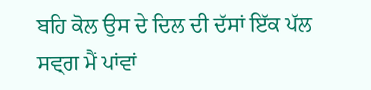ਬਹਿ ਕੋਲ ਉਸ ਦੇ ਦਿਲ ਦੀ ਦੱਸਾਂ ਇੱਕ ਪੱਲ ਸਵ੍ਗ ਮੈਂ ਪਾਂਵਾਂ